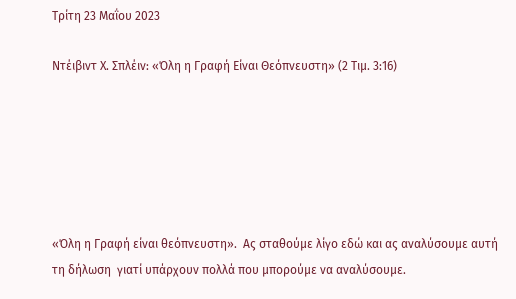Τρίτη 23 Μαΐου 2023

Ντέιβιντ Χ. Σπλέιν: «Όλη η Γραφή Είναι Θεόπνευστη» (2 Τιμ. 3:16)






«Όλη η Γραφή είναι θεόπνευστη».  Ας σταθούμε λίγο εδώ και ας αναλύσουμε αυτή τη δήλωση  γιατί υπάρχουν πολλά που μπορούμε να αναλύσουμε.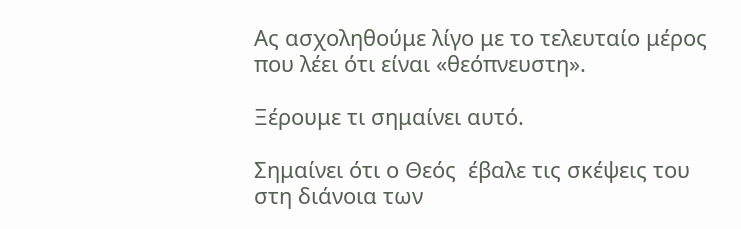Ας ασχοληθούμε λίγο με το τελευταίο μέρος  που λέει ότι είναι «θεόπνευστη».

Ξέρουμε τι σημαίνει αυτό.

Σημαίνει ότι ο Θεός  έβαλε τις σκέψεις του στη διάνοια των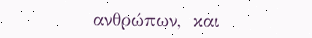ανθρώπων,  και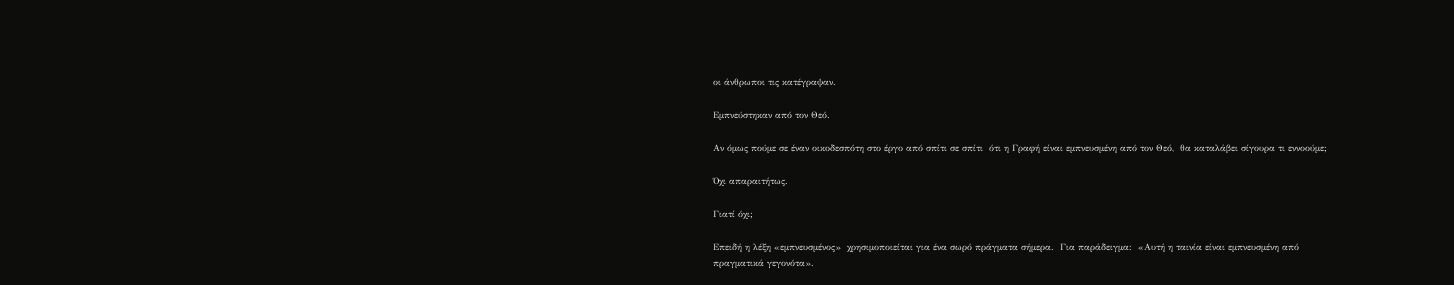οι άνθρωποι τις κατέγραψαν.

Εμπνεύστηκαν από τον Θεό.

Αν όμως πούμε σε έναν οικοδεσπότη στο έργο από σπίτι σε σπίτι  ότι η Γραφή είναι εμπνευσμένη από τον Θεό,  θα καταλάβει σίγουρα τι εννοούμε;

Όχι απαραιτήτως.

Γιατί όχι;

Επειδή η λέξη «εμπνευσμένος»  χρησιμοποιείται για ένα σωρό πράγματα σήμερα.  Για παράδειγμα:  «Αυτή η ταινία είναι εμπνευσμένη από πραγματικά γεγονότα».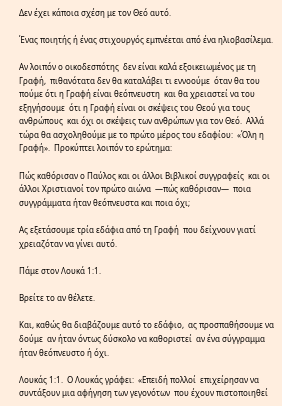Δεν έχει κάποια σχέση με τον Θεό αυτό.

Ένας ποιητής ή ένας στιχουργός εμπνέεται από ένα ηλιοβασίλεμα.

Αν λοιπόν ο οικοδεσπότης  δεν είναι καλά εξοικειωμένος με τη Γραφή,  πιθανότατα δεν θα καταλάβει τι εννοούμε  όταν θα του πούμε ότι η Γραφή είναι θεόπνευστη  και θα χρειαστεί να του εξηγήσουμε  ότι η Γραφή είναι οι σκέψεις του Θεού για τους ανθρώπους  και όχι οι σκέψεις των ανθρώπων για τον Θεό.  Αλλά τώρα θα ασχοληθούμε με το πρώτο μέρος του εδαφίου:  «Όλη η Γραφή».  Προκύπτει λοιπόν το ερώτημα:

Πώς καθόρισαν ο Παύλος και οι άλλοι Βιβλικοί συγγραφείς  και οι άλλοι Χριστιανοί τον πρώτο αιώνα  —πώς καθόρισαν—  ποια συγγράμματα ήταν θεόπνευστα και ποια όχι;

Ας εξετάσουμε τρία εδάφια από τη Γραφή  που δείχνουν γιατί χρειαζόταν να γίνει αυτό.

Πάμε στον Λουκά 1:1.

Βρείτε το αν θέλετε.

Και, καθώς θα διαβάζουμε αυτό το εδάφιο,  ας προσπαθήσουμε να δούμε  αν ήταν όντως δύσκολο να καθοριστεί  αν ένα σύγγραμμα ήταν θεόπνευστο ή όχι.

Λουκάς 1:1.  Ο Λουκάς γράφει:  «Επειδή πολλοί  επιχείρησαν να συντάξουν μια αφήγηση των γεγονότων  που έχουν πιστοποιηθεί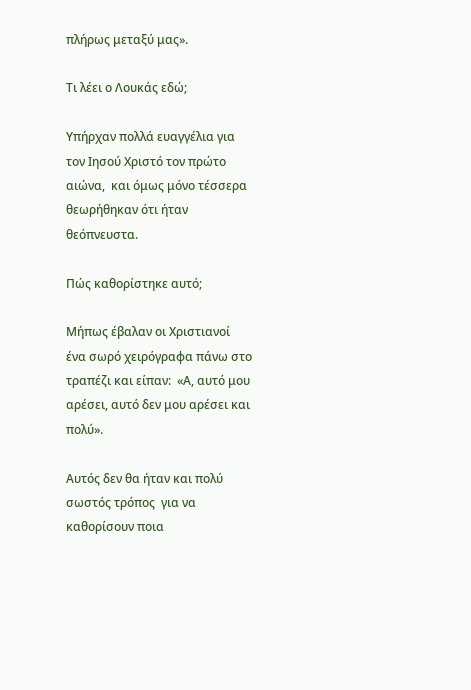πλήρως μεταξύ μας».

Τι λέει ο Λουκάς εδώ;

Υπήρχαν πολλά ευαγγέλια για τον Ιησού Χριστό τον πρώτο αιώνα,  και όμως μόνο τέσσερα θεωρήθηκαν ότι ήταν θεόπνευστα.

Πώς καθορίστηκε αυτό;

Μήπως έβαλαν οι Χριστιανοί  ένα σωρό χειρόγραφα πάνω στο τραπέζι και είπαν:  «Α, αυτό μου αρέσει, αυτό δεν μου αρέσει και πολύ».

Αυτός δεν θα ήταν και πολύ σωστός τρόπος  για να καθορίσουν ποια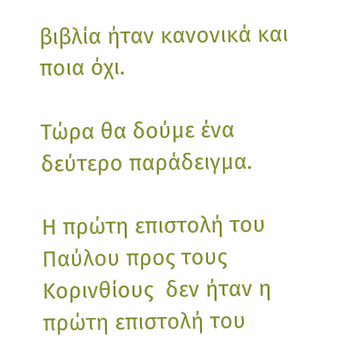βιβλία ήταν κανονικά και ποια όχι.

Τώρα θα δούμε ένα δεύτερο παράδειγμα.

Η πρώτη επιστολή του Παύλου προς τους Κορινθίους  δεν ήταν η πρώτη επιστολή του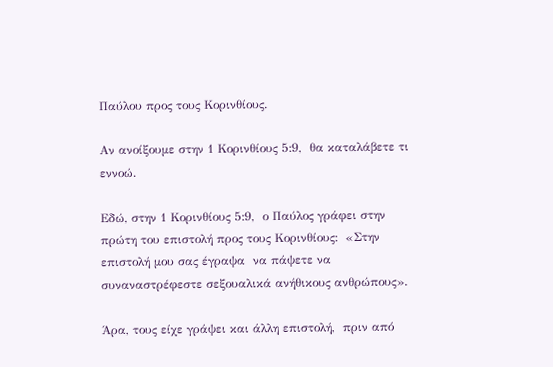Παύλου προς τους Κορινθίους.

Αν ανοίξουμε στην 1 Κορινθίους 5:9,  θα καταλάβετε τι εννοώ.

Εδώ, στην 1 Κορινθίους 5:9,  ο Παύλος γράφει στην πρώτη του επιστολή προς τους Κορινθίους:  «Στην επιστολή μου σας έγραψα  να πάψετε να συναναστρέφεστε σεξουαλικά ανήθικους ανθρώπους».

Άρα, τους είχε γράψει και άλλη επιστολή,  πριν από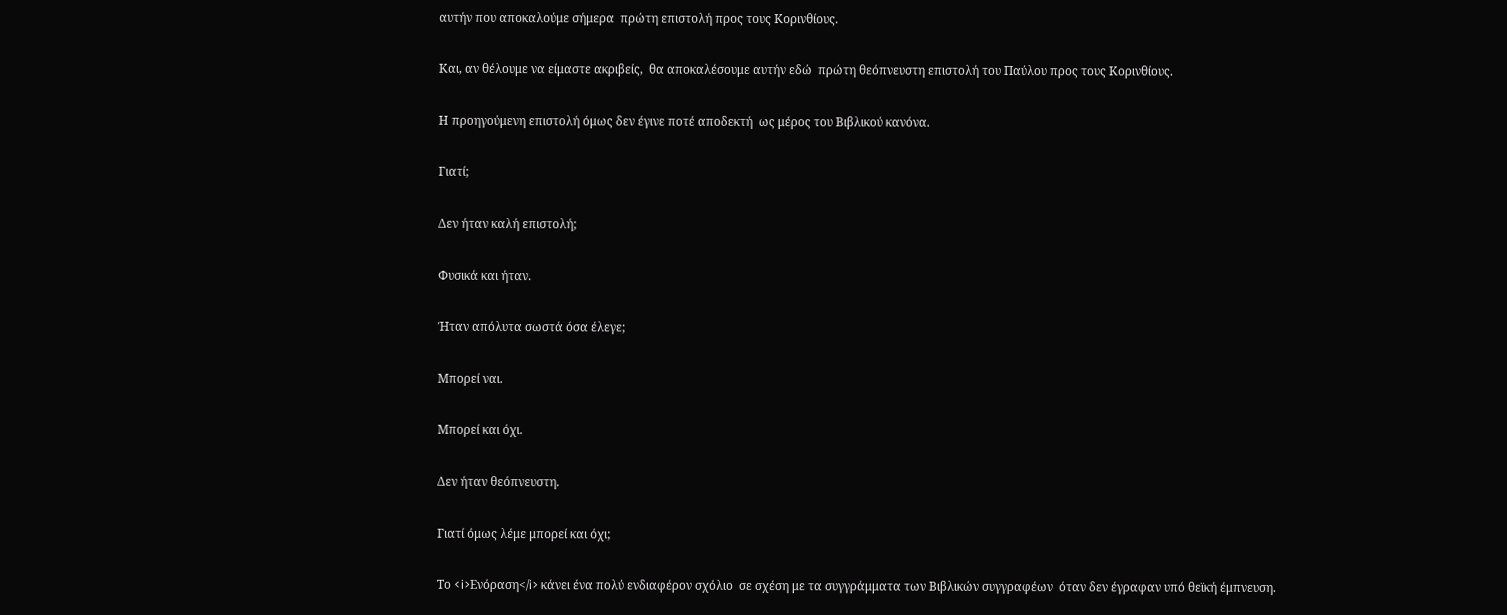αυτήν που αποκαλούμε σήμερα  πρώτη επιστολή προς τους Κορινθίους.

Και, αν θέλουμε να είμαστε ακριβείς,  θα αποκαλέσουμε αυτήν εδώ  πρώτη θεόπνευστη επιστολή του Παύλου προς τους Κορινθίους.

Η προηγούμενη επιστολή όμως δεν έγινε ποτέ αποδεκτή  ως μέρος του Βιβλικού κανόνα.

Γιατί;

Δεν ήταν καλή επιστολή;

Φυσικά και ήταν.

Ήταν απόλυτα σωστά όσα έλεγε;

Μπορεί ναι.

Μπορεί και όχι.

Δεν ήταν θεόπνευστη.

Γιατί όμως λέμε μπορεί και όχι;

Το <i>Ενόραση</i> κάνει ένα πολύ ενδιαφέρον σχόλιο  σε σχέση με τα συγγράμματα των Βιβλικών συγγραφέων  όταν δεν έγραφαν υπό θεϊκή έμπνευση.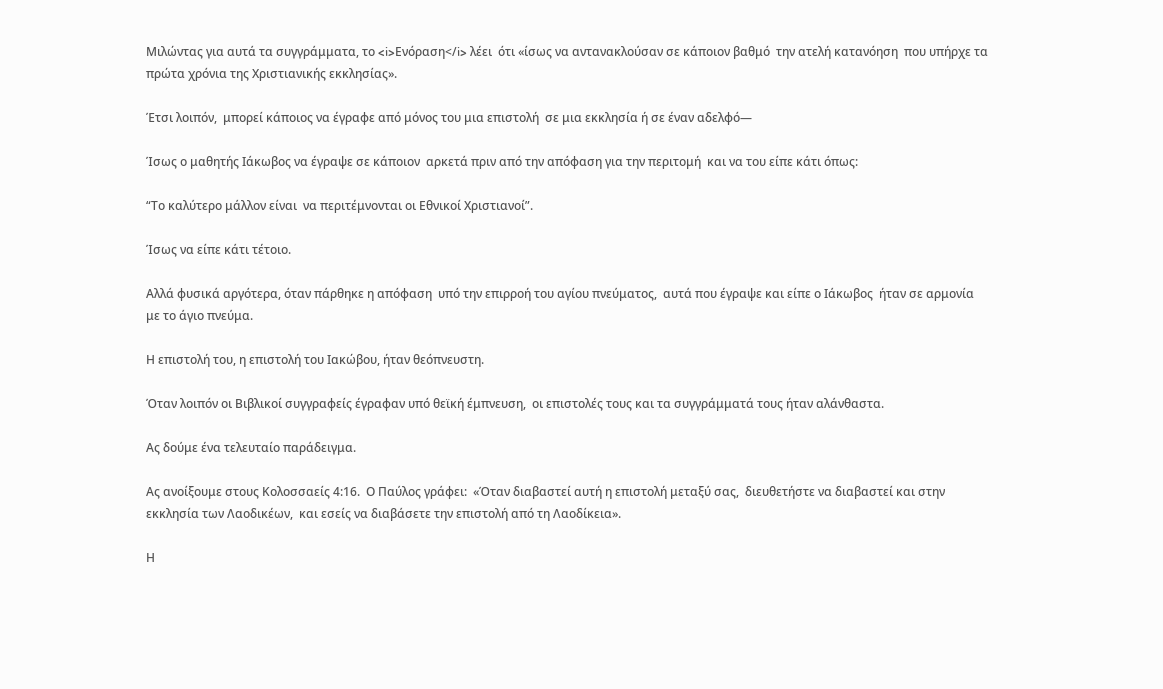Μιλώντας για αυτά τα συγγράμματα, το <i>Ενόραση</i> λέει  ότι «ίσως να αντανακλούσαν σε κάποιον βαθμό  την ατελή κατανόηση  που υπήρχε τα πρώτα χρόνια της Χριστιανικής εκκλησίας».

Έτσι λοιπόν,  μπορεί κάποιος να έγραφε από μόνος του μια επιστολή  σε μια εκκλησία ή σε έναν αδελφό—

Ίσως ο μαθητής Ιάκωβος να έγραψε σε κάποιον  αρκετά πριν από την απόφαση για την περιτομή  και να του είπε κάτι όπως:

“Το καλύτερο μάλλον είναι  να περιτέμνονται οι Εθνικοί Χριστιανοί”.

Ίσως να είπε κάτι τέτοιο.

Αλλά φυσικά αργότερα, όταν πάρθηκε η απόφαση  υπό την επιρροή του αγίου πνεύματος,  αυτά που έγραψε και είπε ο Ιάκωβος  ήταν σε αρμονία με το άγιο πνεύμα.

Η επιστολή του, η επιστολή του Ιακώβου, ήταν θεόπνευστη.

Όταν λοιπόν οι Βιβλικοί συγγραφείς έγραφαν υπό θεϊκή έμπνευση,  οι επιστολές τους και τα συγγράμματά τους ήταν αλάνθαστα.

Ας δούμε ένα τελευταίο παράδειγμα.

Ας ανοίξουμε στους Κολοσσαείς 4:16.  Ο Παύλος γράφει:  «Όταν διαβαστεί αυτή η επιστολή μεταξύ σας,  διευθετήστε να διαβαστεί και στην εκκλησία των Λαοδικέων,  και εσείς να διαβάσετε την επιστολή από τη Λαοδίκεια».

Η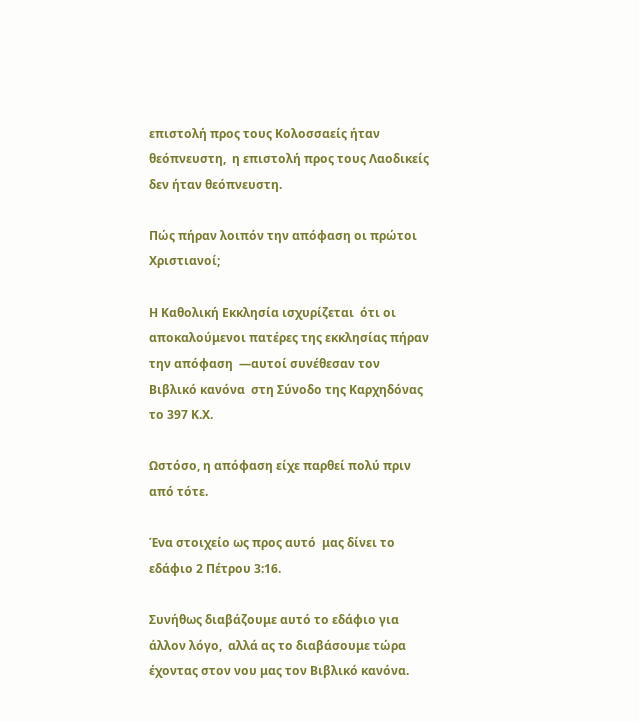επιστολή προς τους Κολοσσαείς ήταν θεόπνευστη,  η επιστολή προς τους Λαοδικείς δεν ήταν θεόπνευστη.

Πώς πήραν λοιπόν την απόφαση οι πρώτοι Χριστιανοί;

Η Καθολική Εκκλησία ισχυρίζεται  ότι οι αποκαλούμενοι πατέρες της εκκλησίας πήραν την απόφαση  —αυτοί συνέθεσαν τον Βιβλικό κανόνα  στη Σύνοδο της Καρχηδόνας το 397 Κ.Χ.

Ωστόσο, η απόφαση είχε παρθεί πολύ πριν από τότε.

Ένα στοιχείο ως προς αυτό  μας δίνει το εδάφιο 2 Πέτρου 3:16.

Συνήθως διαβάζουμε αυτό το εδάφιο για άλλον λόγο,  αλλά ας το διαβάσουμε τώρα  έχοντας στον νου μας τον Βιβλικό κανόνα.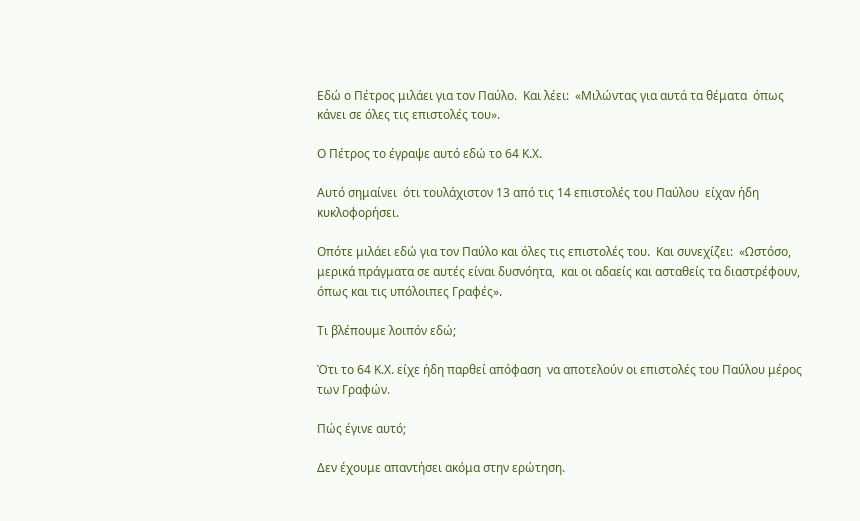Εδώ ο Πέτρος μιλάει για τον Παύλο.  Και λέει:  «Μιλώντας για αυτά τα θέματα  όπως κάνει σε όλες τις επιστολές του».

Ο Πέτρος το έγραψε αυτό εδώ το 64 Κ.Χ.

Αυτό σημαίνει  ότι τουλάχιστον 13 από τις 14 επιστολές του Παύλου  είχαν ήδη κυκλοφορήσει.

Οπότε μιλάει εδώ για τον Παύλο και όλες τις επιστολές του.  Και συνεχίζει:  «Ωστόσο, μερικά πράγματα σε αυτές είναι δυσνόητα,  και οι αδαείς και ασταθείς τα διαστρέφουν,  όπως και τις υπόλοιπες Γραφές».

Τι βλέπουμε λοιπόν εδώ;

Ότι το 64 Κ.Χ. είχε ήδη παρθεί απόφαση  να αποτελούν οι επιστολές του Παύλου μέρος των Γραφών.

Πώς έγινε αυτό;

Δεν έχουμε απαντήσει ακόμα στην ερώτηση.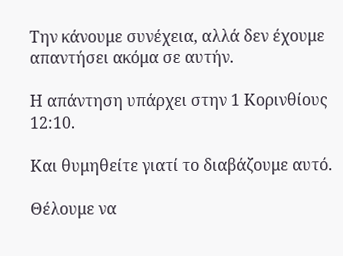Την κάνουμε συνέχεια, αλλά δεν έχουμε απαντήσει ακόμα σε αυτήν.

Η απάντηση υπάρχει στην 1 Κορινθίους 12:10.

Και θυμηθείτε γιατί το διαβάζουμε αυτό.

Θέλουμε να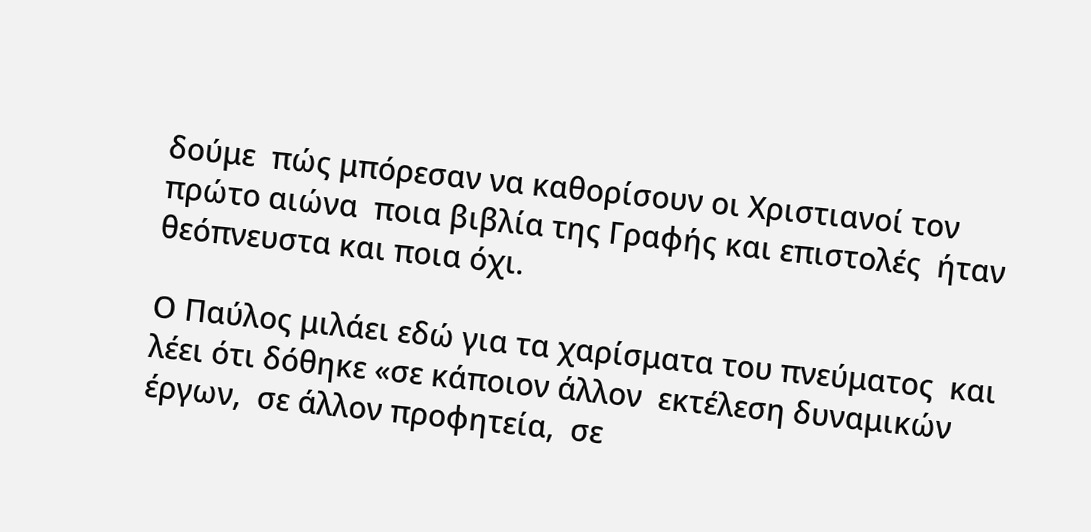δούμε  πώς μπόρεσαν να καθορίσουν οι Χριστιανοί τον πρώτο αιώνα  ποια βιβλία της Γραφής και επιστολές  ήταν θεόπνευστα και ποια όχι.

Ο Παύλος μιλάει εδώ για τα χαρίσματα του πνεύματος  και λέει ότι δόθηκε «σε κάποιον άλλον  εκτέλεση δυναμικών έργων,  σε άλλον προφητεία,  σε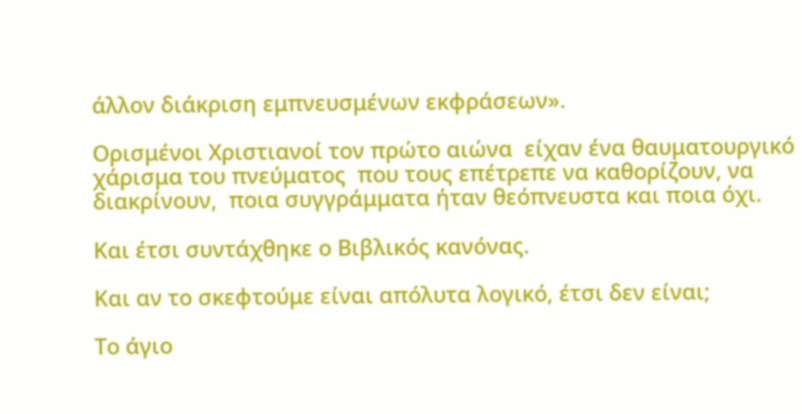άλλον διάκριση εμπνευσμένων εκφράσεων».

Ορισμένοι Χριστιανοί τον πρώτο αιώνα  είχαν ένα θαυματουργικό χάρισμα του πνεύματος  που τους επέτρεπε να καθορίζουν, να διακρίνουν,  ποια συγγράμματα ήταν θεόπνευστα και ποια όχι.

Και έτσι συντάχθηκε ο Βιβλικός κανόνας.

Και αν το σκεφτούμε είναι απόλυτα λογικό, έτσι δεν είναι;

Το άγιο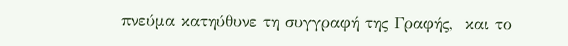πνεύμα κατηύθυνε τη συγγραφή της Γραφής,  και το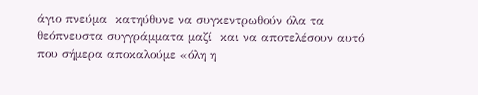άγιο πνεύμα  κατηύθυνε να συγκεντρωθούν όλα τα θεόπνευστα συγγράμματα μαζί  και να αποτελέσουν αυτό που σήμερα αποκαλούμε «όλη η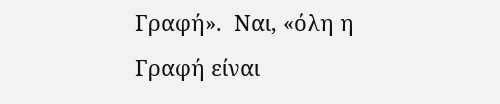Γραφή».  Ναι, «όλη η Γραφή είναι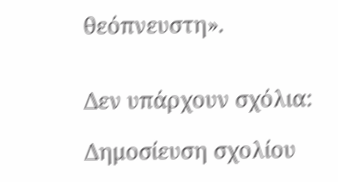θεόπνευστη».


Δεν υπάρχουν σχόλια:

Δημοσίευση σχολίου